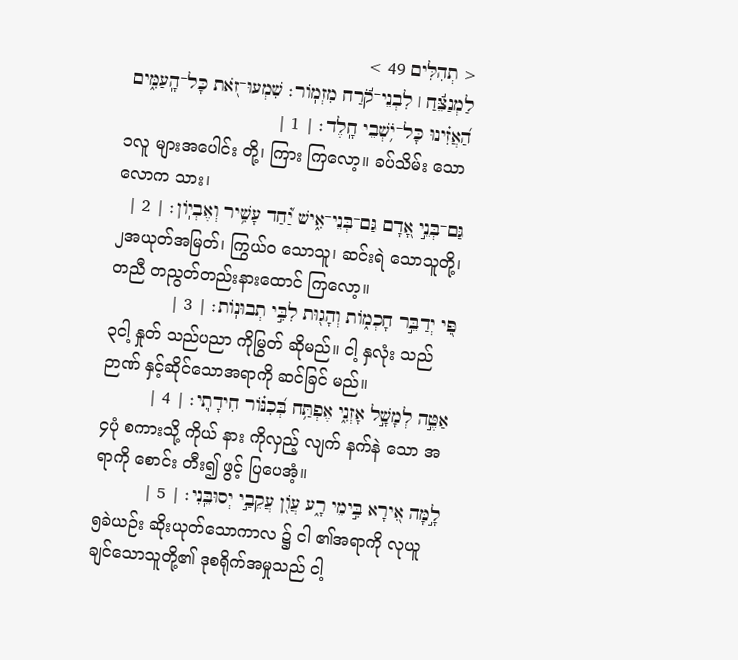< תְהִלִּים 49 >
לַמְנַצֵּ֬חַ ׀ לִבְנֵי־קֹ֬רַח מִזְמֹֽור׃ שִׁמְעוּ־זֹ֭את כָּל־הָֽעַמִּ֑ים הַ֝אֲזִ֗ינוּ כָּל־יֹ֥שְׁבֵי חָֽלֶד׃ | 1 |
၁လူ များအပေါင်း တို့၊ ကြား ကြလော့။ ခပ်သိမ်း သောလောက သား၊
גַּם־בְּנֵ֣י אָ֭דָם גַּם־בְּנֵי־אִ֑ישׁ יַ֝֗חַד עָשִׁ֥יר וְאֶבְיֹֽון׃ | 2 |
၂အယုတ်အမြတ်၊ ကြွယ်ဝ သောသူ၊ ဆင်းရဲ သောသူတို့၊ တညီ တညွတ်တည်းနားထောင် ကြလော့။
פִּ֭י יְדַבֵּ֣ר חָכְמֹ֑ות וְהָג֖וּת לִבִּ֣י תְבוּנֹֽות׃ | 3 |
၃ငါ့ နှုတ် သည်ပညာ ကိုမြွတ် ဆိုမည်။ ငါ့ နှလုံး သည် ဉာဏ် နှင့်ဆိုင်သောအရာကို ဆင်ခြင် မည်။
אַטֶּ֣ה לְמָשָׁ֣ל אָזְנִ֑י אֶפְתַּ֥ח בְּ֝כִנֹּ֗ור חִידָתֽ͏ִי׃ | 4 |
၄ပုံ စကားသို့ ကိုယ် နား ကိုလှည့် လျက် နက်နဲ သော အရာကို စောင်း တီး၍ ဖွင့် ပြပေအံ့။
לָ֣מָּה אִ֭ירָא בִּ֣ימֵי רָ֑ע עֲוֹ֖ן עֲקֵבַ֣י יְסוּבֵּֽנִי׃ | 5 |
၅ခဲယဉ်း ဆိုးယုတ်သောကာလ ၌ ငါ ၏အရာကို လုယူချင်သောသူတို့၏ ဒုစရိုက်အမှုသည် ငါ့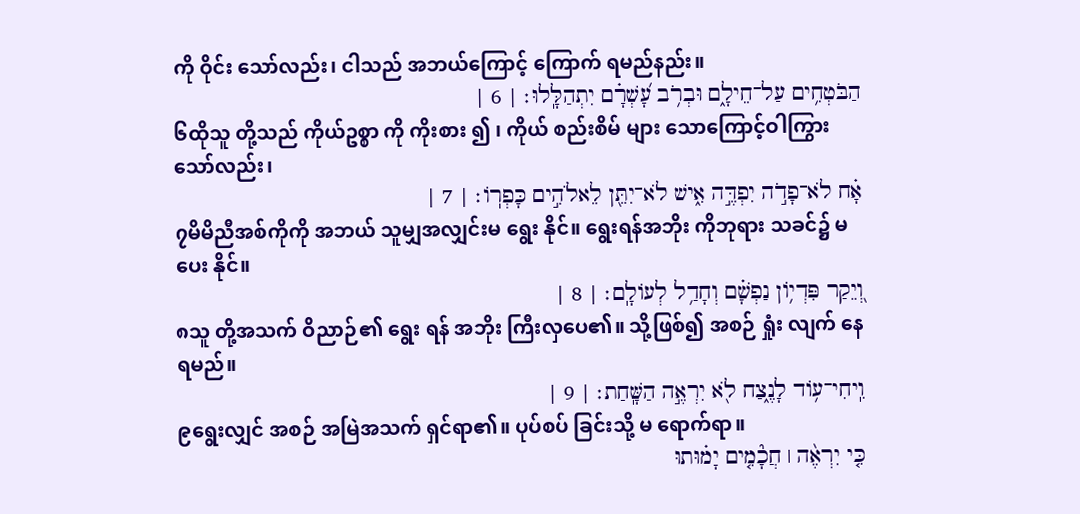ကို ဝိုင်း သော်လည်း၊ ငါသည် အဘယ်ကြောင့် ကြောက် ရမည်နည်း။
הַבֹּטְחִ֥ים עַל־חֵילָ֑ם וּבְרֹ֥ב עָ֝שְׁרָ֗ם יִתְהַלָּֽלוּ׃ | 6 |
၆ထိုသူ တို့သည် ကိုယ်ဥစ္စာ ကို ကိုးစား ၍ ၊ ကိုယ် စည်းစိမ် များ သောကြောင့်ဝါကြွား သော်လည်း၊
אָ֗ח לֹא־פָדֹ֣ה יִפְדֶּ֣ה אִ֑ישׁ לֹא־יִתֵּ֖ן לֵאלֹהִ֣ים כָּפְרֹֽו׃ | 7 |
၇မိမိညီအစ်ကိုကို အဘယ် သူမျှအလျှင်းမ ရွေး နိုင်။ ရွေးရန်အဘိုး ကိုဘုရား သခင်၌ မ ပေး နိုင်။
וְ֭יֵקַר פִּדְיֹ֥ון נַפְשָׁ֗ם וְחָדַ֥ל לְעֹולָֽם׃ | 8 |
၈သူ တို့အသက် ဝိညာဉ်၏ ရွေး ရန် အဘိုး ကြီးလှပေ၏။ သို့ဖြစ်၍ အစဉ် ရှုံး လျက် နေရမည်။
וִֽיחִי־עֹ֥וד לָנֶ֑צַח לֹ֖א יִרְאֶ֣ה הַשָּֽׁחַת׃ | 9 |
၉ရွေးလျှင် အစဉ် အမြဲအသက် ရှင်ရာ၏။ ပုပ်စပ် ခြင်းသို့ မ ရောက်ရာ။
כִּ֤י יִרְאֶ֨ה ׀ חֲכָ֘מִ֤ים יָמ֗וּתוּ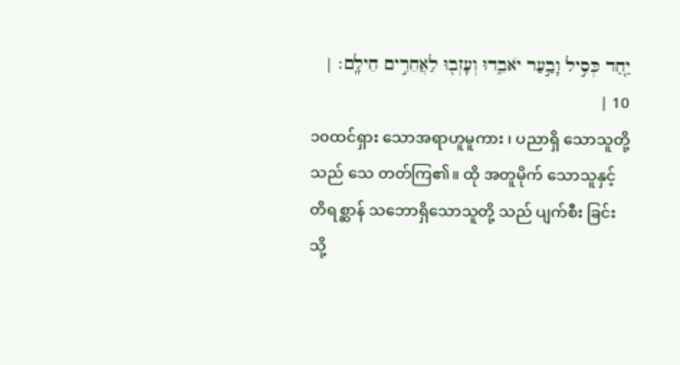יַ֤חַד כְּסִ֣יל וָבַ֣עַר יֹאבֵ֑דוּ וְעָזְב֖וּ לַאֲחֵרִ֣ים חֵילָֽם׃ | 10 |
၁၀ထင်ရှား သောအရာဟူမူကား ၊ ပညာရှိ သောသူတို့ သည် သေ တတ်ကြ၏။ ထို အတူမိုက် သောသူနှင့် တိရစ္ဆာန် သဘောရှိသောသူတို့ သည် ပျက်စီး ခြင်း သို့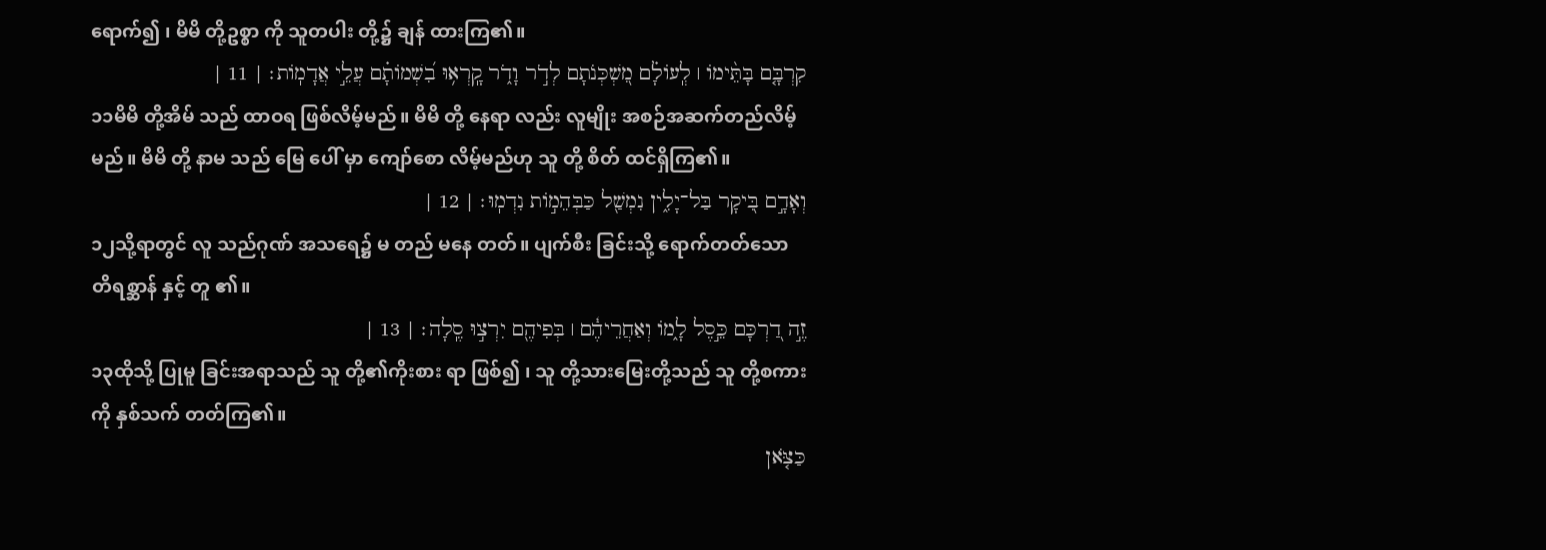ရောက်၍ ၊ မိမိ တို့ဥစ္စာ ကို သူတပါး တို့၌ ချန် ထားကြ၏။
קִרְבָּ֤ם בָּתֵּ֨ימֹו ׀ לְֽעֹולָ֗ם מִ֭שְׁכְּנֹתָם לְדֹ֣ר וָדֹ֑ר קָֽרְא֥וּ בִ֝שְׁמֹותָ֗ם עֲלֵ֣י אֲדָמֹֽות׃ | 11 |
၁၁မိမိ တို့အိမ် သည် ထာဝရ ဖြစ်လိမ့်မည်။ မိမိ တို့ နေရာ လည်း လူမျိုး အစဉ်အဆက်တည်လိမ့်မည်။ မိမိ တို့ နာမ သည် မြေ ပေါ် မှာ ကျော်စော လိမ့်မည်ဟု သူ တို့ စိတ် ထင်ရှိကြ၏။
וְאָדָ֣ם בִּ֭יקָר בַּל־יָלִ֑ין נִמְשַׁ֖ל כַּבְּהֵמֹ֣ות נִדְמֽוּ׃ | 12 |
၁၂သို့ရာတွင် လူ သည်ဂုဏ် အသရေ၌ မ တည် မနေ တတ်။ ပျက်စီး ခြင်းသို့ ရောက်တတ်သော တိရစ္ဆာန် နှင့် တူ ၏။
זֶ֣ה דַ֭רְכָּם כֵּ֣סֶל לָ֑מֹו וְאַחֲרֵיהֶ֓ם ׀ בְּפִיהֶ֖ם יִרְצ֣וּ סֶֽלָה׃ | 13 |
၁၃ထိုသို့ ပြုမူ ခြင်းအရာသည် သူ တို့၏ကိုးစား ရာ ဖြစ်၍ ၊ သူ တို့သားမြေးတို့သည် သူ တို့စကား ကို နှစ်သက် တတ်ကြ၏။
כַּצֹּ֤אן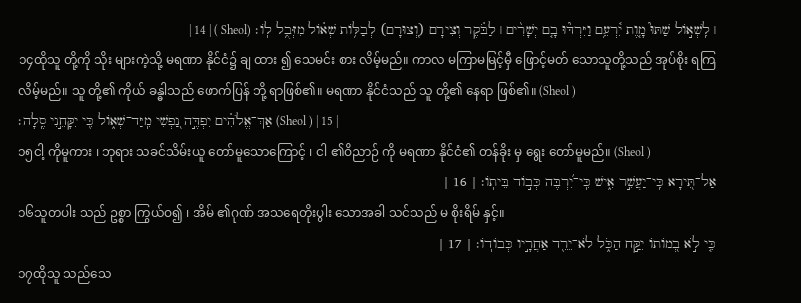׀ לִֽשְׁאֹ֣ול שַׁתּוּ֮ מָ֤וֶת יִ֫רְעֵ֥ם וַיִּרְדּ֘וּ בָ֤ם יְשָׁרִ֨ים ׀ לַבֹּ֗קֶר וְצִירָם (וְ֭צוּרָם) לְבַלֹּ֥ות שְׁאֹ֗ול מִזְּבֻ֥ל לֹֽו׃ (Sheol ) | 14 |
၁၄ထိုသူ တို့ကို သိုး များကဲ့သို့ မရဏာ နိုင်ငံ၌ ချ ထား ၍ သေမင်း စား လိမ့်မည်။ ကာလ မကြာမမြင့်မှီ ဖြောင့်မတ် သောသူတို့သည် အုပ်စိုး ရကြလိမ့်မည်။ သူ တို့၏ ကိုယ် ခန္ဓါသည် ဖောက်ပြန် ဘို့ ရာဖြစ်၏။ မရဏာ နိုင်ငံသည် သူ တို့၏ နေရာ ဖြစ်၏။ (Sheol )
אַךְ־אֱלֹהִ֗ים יִפְדֶּ֣ה נַ֭פְשִׁי מִֽיַּד־שְׁאֹ֑ול כִּ֖י יִקָּחֵ֣נִי סֶֽלָה׃ (Sheol ) | 15 |
၁၅ငါ့ ကိုမူကား ၊ ဘုရား သခင်သိမ်းယူ တော်မူသောကြောင့် ၊ ငါ ၏ဝိညာဉ် ကို မရဏာ နိုင်ငံ၏ တန်ခိုး မှ ရွေး တော်မူမည်။ (Sheol )
אַל־תִּ֭ירָא כִּֽי־יַעֲשִׁ֣ר אִ֑ישׁ כִּֽי־יִ֝רְבֶּה כְּבֹ֣וד בֵּיתֹֽו׃ | 16 |
၁၆သူတပါး သည် ဥစ္စာ ကြွယ်ဝ၍ ၊ အိမ် ၏ဂုဏ် အသရေတိုးပွါး သောအခါ သင်သည် မ စိုးရိမ် နှင့်။
כִּ֤י לֹ֣א בְ֭מֹותֹו יִקַּ֣ח הַכֹּ֑ל לֹא־יֵרֵ֖ד אַחֲרָ֣יו כְּבֹודֹֽו׃ | 17 |
၁၇ထိုသူ သည်သေ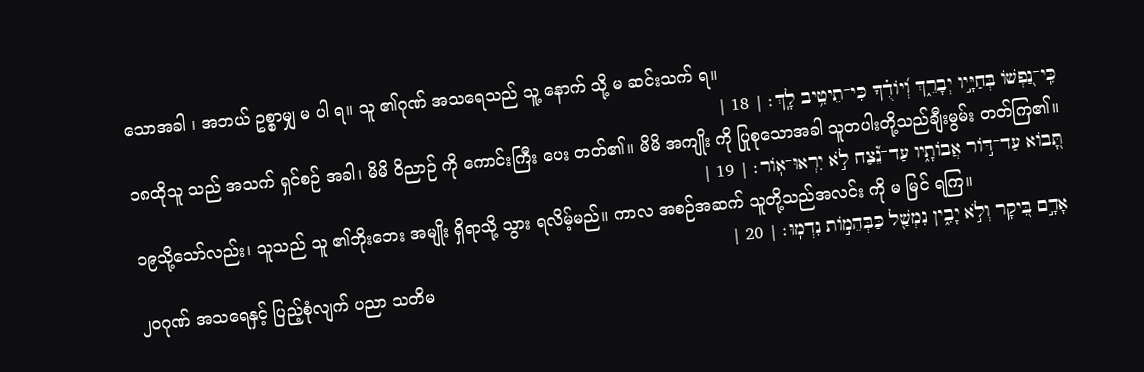သောအခါ ၊ အဘယ် ဥစ္စာမျှ မ ပါ ရ။ သူ ၏ဂုဏ် အသရေသည် သူ့ နောက် သို့ မ ဆင်းသက် ရ။
כִּֽי־נַ֭פְשֹׁו בְּחַיָּ֣יו יְבָרֵ֑ךְ וְ֝יֹודֻ֗ךָ כִּי־תֵיטִ֥יב לָֽךְ׃ | 18 |
၁၈ထိုသူ သည် အသက် ရှင်စဉ် အခါ၊ မိမိ ဝိညာဉ် ကို ကောင်းကြီး ပေး တတ်၏။ မိမိ အကျိုး ကို ပြုစုသောအခါ သူတပါးတို့သည်ချီးမွမ်း တတ်ကြ၏။
תָּ֭בֹוא עַד־דֹּ֣ור אֲבֹותָ֑יו עַד־נֵ֝֗צַח לֹ֣א יִרְאוּ־אֹֽור׃ | 19 |
၁၉သို့သော်လည်း၊ သူသည် သူ ၏ဘိုးဘေး အမျိုး ရှိရာသို့ သွား ရလိမ့်မည်။ ကာလ အစဉ်အဆက် သူတို့သည်အလင်း ကို မ မြင် ရကြ။
אָדָ֣ם בִּ֭יקָר וְלֹ֣א יָבִ֑ין נִמְשַׁ֖ל כַּבְּהֵמֹ֣ות נִדְמֽוּ׃ | 20 |
၂၀ဂုဏ် အသရေနှင့် ပြည့်စုံလျက် ပညာ သတိမ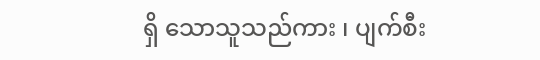ရှိ သောသူသည်ကား ၊ ပျက်စီး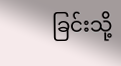ခြင်းသို့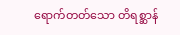ရောက်တတ်သော တိရစ္ဆာန်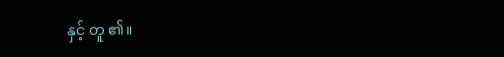နှင့် တူ ၏။